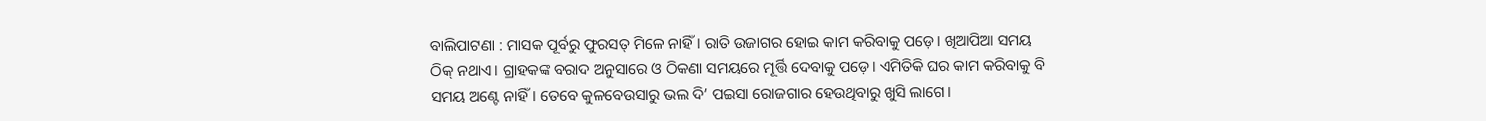ବାଲିପାଟଣା : ମାସକ ପୂର୍ବରୁ ଫୁରସତ୍ ମିଳେ ନାହିଁ। ରାତି ଉଜାଗର ହୋଇ କାମ କରିବାକୁ ପଡ଼େ। ଖିଆପିଆ ସମୟ ଠିକ୍ ନଥାଏ। ଗ୍ରାହକଙ୍କ ବରାଦ ଅନୁସାରେ ଓ ଠିକଣା ସମୟରେ ମୂର୍ତ୍ତି ଦେବାକୁ ପଡ଼େ। ଏମିତିକି ଘର କାମ କରିବାକୁ ବି ସମୟ ଅଣ୍ଟେ ନାହିଁ। ତେବେ କୁଳବେଉସାରୁ ଭଲ ଦି’ ପଇସା ରୋଜଗାର ହେଉଥିବାରୁ ଖୁସି ଲାଗେ।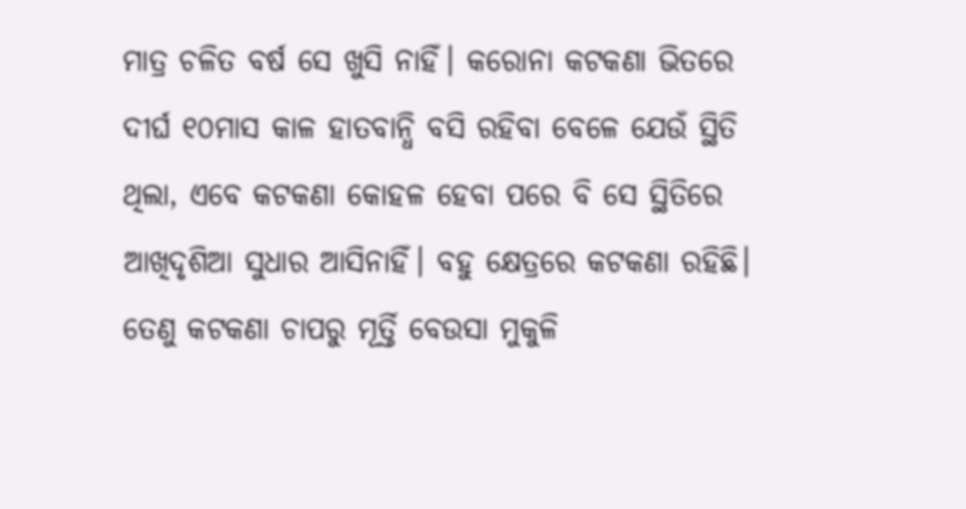ମାତ୍ର ଚଳିତ ବର୍ଷ ସେ ଖୁସି ନାହିଁ। କରୋନା କଟକଣା ଭିତରେ ଦୀର୍ଘ ୧୦ମାସ କାଳ ହାତବାନ୍ଧି ବସି ରହିବା ବେଳେ ଯେଉଁ ସ୍ଥିତି ଥିଲା, ଏବେ କଟକଣା କୋହଳ ହେବା ପରେ ବି ସେ ସ୍ଥିତିରେ ଆଖିଦୃଶିଆ ସୁଧାର ଆସିନାହିଁ। ବହୁ କ୍ଷେତ୍ରରେ କଟକଣା ରହିଛି। ତେଣୁ କଟକଣା ଚାପରୁ ମୂର୍ତ୍ତି ବେଉସା ମୁକୁଳି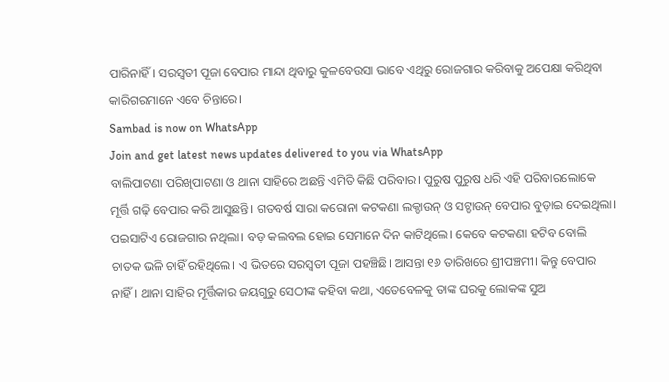ପାରିନାହିଁ। ସରସ୍ବତୀ ପୂଜା ବେପାର ମାନ୍ଦା ଥିବାରୁ କୁଳବେଉସା ଭାବେ ଏଥିରୁ ରୋଜଗାର କରିବାକୁ ଅପେକ୍ଷା କରିଥିବା କାରିଗରମାନେ ଏବେ ଚିନ୍ତାରେ।
Sambad is now on WhatsApp
Join and get latest news updates delivered to you via WhatsApp
ବାଲିପାଟଣା ପରିଖିପାଟଣା ଓ ଥାନା ସାହିରେ ଅଛନ୍ତି ଏମିତି କିଛି ପରିବାର। ପୁରୁଷ ପୁରୁଷ ଧରି ଏହି ପରିବାରଲୋକେ ମୂର୍ତ୍ତି ଗଢ଼ି ବେପାର କରି ଆସୁଛନ୍ତି। ଗତବର୍ଷ ସାରା କରୋନା କଟକଣା ଲକ୍ଡାଉନ୍ ଓ ସଟ୍ଡାଉନ୍ ବେପାର ବୁଡ଼ାଇ ଦେଇଥିଲା। ପଇସାଟିଏ ରୋଜଗାର ନଥିଲା। ବଡ଼ କଲବଲ ହୋଇ ସେମାନେ ଦିନ କାଟିଥିଲେ। କେବେ କଟକଣା ହଟିବ ବୋଲି ଚାତକ ଭଳି ଚାହିଁ ରହିଥିଲେ। ଏ ଭିତରେ ସରସ୍ବତୀ ପୂଜା ପହଞ୍ଚିଛି। ଆସନ୍ତା ୧୬ ତାରିଖରେ ଶ୍ରୀପଞ୍ଚମୀ। କିନ୍ତୁ ବେପାର ନାହିଁ। ଥାନା ସାହିର ମୂର୍ତ୍ତିକାର ଜୟଗୁରୁ ସେଠୀଙ୍କ କହିବା କଥା, ଏତେବେଳକୁ ତାଙ୍କ ଘରକୁ ଲୋକଙ୍କ ସୁଅ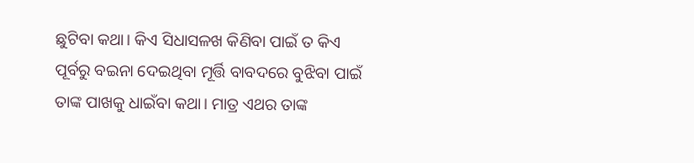ଛୁଟିବା କଥା। କିଏ ସିଧାସଳଖ କିଣିବା ପାଇଁ ତ କିଏ ପୂର୍ବରୁ ବଇନା ଦେଇଥିବା ମୂର୍ତ୍ତି ବାବଦରେ ବୁଝିବା ପାଇଁ ତାଙ୍କ ପାଖକୁ ଧାଇଁବା କଥା। ମାତ୍ର ଏଥର ତାଙ୍କ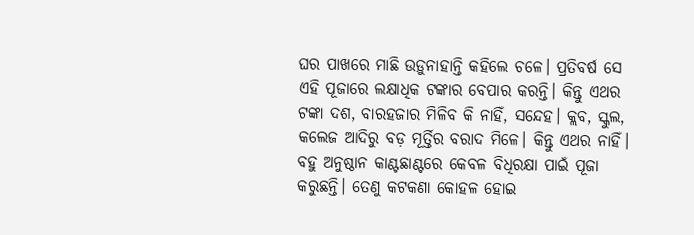ଘର ପାଖରେ ମାଛି ଉଡ଼ୁନାହାନ୍ତି କହିଲେ ଚଳେ। ପ୍ରତିବର୍ଷ ସେ ଏହି ପୂଜାରେ ଲକ୍ଷାଧିକ ଟଙ୍କାର ବେପାର କରନ୍ତି। କିନ୍ତୁ ଏଥର ଟଙ୍କା ଦଶ, ବାରହଜାର ମିଳିବ କି ନାହିଁ, ସନ୍ଦେହ। କ୍ଲବ, ସ୍କୁଲ, କଲେଜ ଆଦିରୁ ବଡ଼ ମୂର୍ତ୍ତିର ବରାଦ ମିଳେ। କିନ୍ତୁ ଏଥର ନାହିଁ। ବହୁ ଅନୁଷ୍ଠାନ କାଣ୍ଟଛାଣ୍ଟରେ କେବଳ ବିଧିରକ୍ଷା ପାଇଁ ପୂଜା କରୁଛନ୍ତି। ତେଣୁ କଟକଣା କୋହଳ ହୋଇ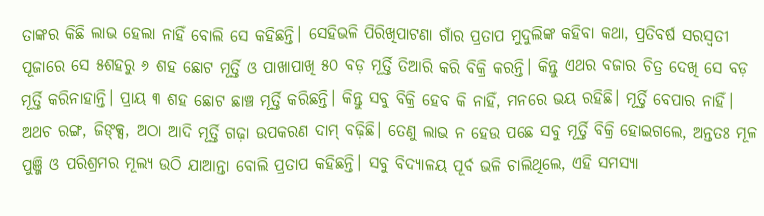ତାଙ୍କର କିଛି ଲାଭ ହେଲା ନାହିଁ ବୋଲି ସେ କହିଛନ୍ତି। ସେହିଭଳି ପିରିଖିପାଟଣା ଗାଁର ପ୍ରତାପ ମୁଦୁଲିଙ୍କ କହିବା କଥା, ପ୍ରତିବର୍ଷ ସରସ୍ବତୀ ପୂଜାରେ ସେ ୫ଶହରୁ ୬ ଶହ ଛୋଟ ମୂର୍ତ୍ତି ଓ ପାଖାପାଖି ୫୦ ବଡ଼ ମୂର୍ତ୍ତି ତିଆରି କରି ବିକ୍ରି କରନ୍ତି। କିନ୍ତୁ ଏଥର ବଜାର ଚିତ୍ର ଦେଖି ସେ ବଡ଼ ମୂର୍ତ୍ତି କରିନାହାନ୍ତି। ପ୍ରାୟ ୩ ଶହ ଛୋଟ ଛାଞ୍ଚ ମୂର୍ତ୍ତି କରିଛନ୍ତି। କିନ୍ତୁ ସବୁ ବିକ୍ରି ହେବ କି ନାହିଁ, ମନରେ ଭୟ ରହିଛି। ମୂର୍ତ୍ତି ବେପାର ନାହିଁ। ଅଥଚ ରଙ୍ଗ, ଜିଙ୍କ୍ସ, ଅଠା ଆଦି ମୂର୍ତ୍ତି ଗଢ଼ା ଉପକରଣ ଦାମ୍ ବଢ଼ିଛି। ତେଣୁ ଲାଭ ନ ହେଉ ପଛେ ସବୁ ମୂର୍ତ୍ତି ବିକ୍ରି ହୋଇଗଲେ, ଅନ୍ତତଃ ମୂଳ ପୁଞ୍ଜି ଓ ପରିଶ୍ରମର ମୂଲ୍ୟ ଉଠି ଯାଆନ୍ତା ବୋଲି ପ୍ରତାପ କହିଛନ୍ତି। ସବୁ ବିଦ୍ୟାଳୟ ପୂର୍ବ ଭଳି ଚାଲିଥିଲେ, ଏହି ସମସ୍ୟା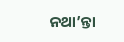ନଥା’ନ୍ତା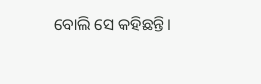ବୋଲି ସେ କହିଛନ୍ତି।